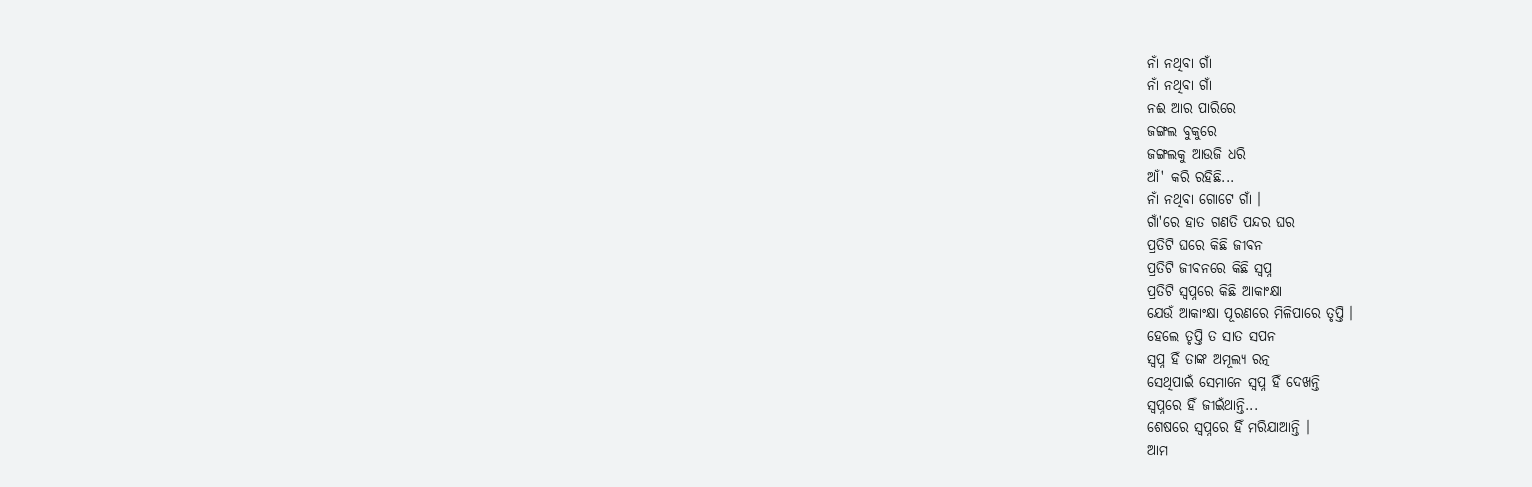ନାଁ ନଥିବା ଗାଁ
ନାଁ ନଥିବା ଗାଁ
ନଈ ଆର ପାରିରେ
ଜଙ୍ଗଲ ବୁକୁରେ
ଜଙ୍ଗଲକୁ ଆଉଜି ଧରି
ଆଁ' କରି ରହିଛି...
ନାଁ ନଥିବା ଗୋଟେ ଗାଁ ।
ଗାଁ'ରେ ହାତ ଗଣତି ପନ୍ଦର ଘର
ପ୍ରତିଟି ଘରେ କିଛି ଜୀବନ
ପ୍ରତିଟି ଜୀବନରେ କିଛି ସ୍ଵପ୍ନ
ପ୍ରତିଟି ସ୍ଵପ୍ନରେ କିଛି ଆକାଂକ୍ଷା
ଯେଉଁ ଆକାଂକ୍ଷା ପୂରଣରେ ମିଳିପାରେ ତୃପ୍ତି ।
ହେଲେ ତୃପ୍ତି ତ ସାତ ସପନ
ସ୍ଵପ୍ନ ହିଁ ତାଙ୍କ ଅମୂଲ୍ୟ ରତ୍ନ
ସେଥିପାଇଁ ସେମାନେ ସ୍ଵପ୍ନ ହିଁ ଦେଖନ୍ତି
ସ୍ଵପ୍ନରେ ହିଁ ଜୀଇଁଥାନ୍ତି...
ଶେଷରେ ସ୍ଵପ୍ନରେ ହିଁ ମରିଯାଆନ୍ତି ।
ଆମ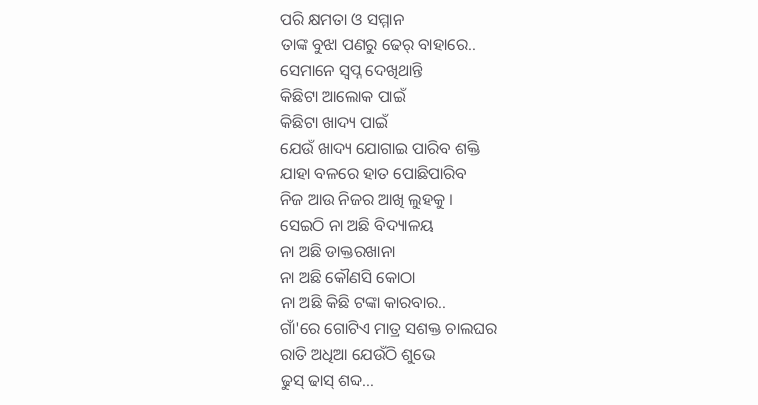ପରି କ୍ଷମତା ଓ ସମ୍ମାନ
ତାଙ୍କ ବୁଝା ପଣରୁ ଢେର୍ ବାହାରେ..
ସେମାନେ ସ୍ଵପ୍ନ ଦେଖିଥାନ୍ତି
କିଛିଟା ଆଲୋକ ପାଇଁ
କିଛିଟା ଖାଦ୍ୟ ପାଇଁ
ଯେଉଁ ଖାଦ୍ୟ ଯୋଗାଇ ପାରିବ ଶକ୍ତି
ଯାହା ବଳରେ ହାତ ପୋଛିପାରିବ
ନିଜ ଆଉ ନିଜର ଆଖି ଲୁହକୁ ।
ସେଇଠି ନା ଅଛି ବିଦ୍ୟାଳୟ
ନା ଅଛି ଡାକ୍ତରଖାନା
ନା ଅଛି କୌଣସି କୋଠା
ନା ଅଛି କିଛି ଟଙ୍କା କାରବାର..
ଗାଁ'ରେ ଗୋଟିଏ ମାତ୍ର ସଶକ୍ତ ଚାଲଘର
ରାତି ଅଧିଆ ଯେଉଁଠି ଶୁଭେ
ଢୁସ୍ ଢାସ୍ ଶବ୍ଦ...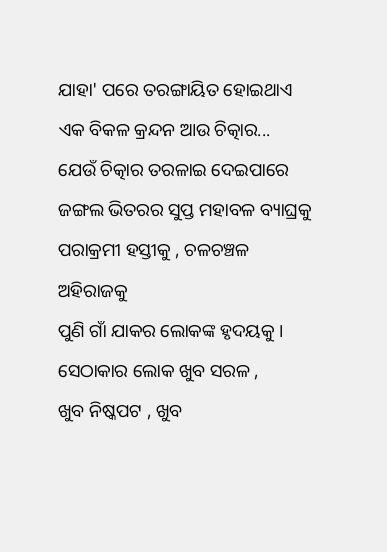ଯାହା' ପରେ ତରଙ୍ଗାୟିତ ହୋଇଥାଏ
ଏକ ବିକଳ କ୍ରନ୍ଦନ ଆଉ ଚିତ୍କାର...
ଯେଉଁ ଚିତ୍କାର ତରଳାଇ ଦେଇପାରେ
ଜଙ୍ଗଲ ଭିତରର ସୁପ୍ତ ମହାବଳ ବ୍ୟାଘ୍ରକୁ
ପରାକ୍ରମୀ ହସ୍ତୀକୁ , ଚଳଚଞ୍ଚଳ ଅହିରାଜକୁ
ପୁଣି ଗାଁ ଯାକର ଲୋକଙ୍କ ହୃଦୟକୁ ।
ସେଠାକାର ଲୋକ ଖୁବ ସରଳ ,
ଖୁବ ନିଷ୍କପଟ , ଖୁବ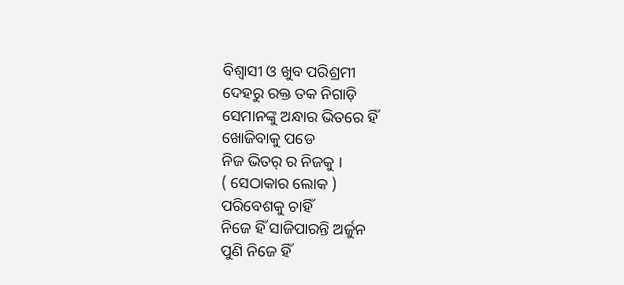ବିଶ୍ଵାସୀ ଓ ଖୁବ ପରିଶ୍ରମୀ
ଦେହରୁ ରକ୍ତ ତକ ନିଗାଡ଼ି
ସେମାନଙ୍କୁ ଅନ୍ଧାର ଭିତରେ ହିଁ
ଖୋଜିବାକୁ ପଡେ
ନିଜ ଭିତର୍ ର ନିଜକୁ ।
( ସେଠାକାର ଲୋକ )
ପରିବେଶକୁ ଚାହିଁ
ନିଜେ ହିଁ ସାଜିପାରନ୍ତି ଅର୍ଜୁନ
ପୁଣି ନିଜେ ହିଁ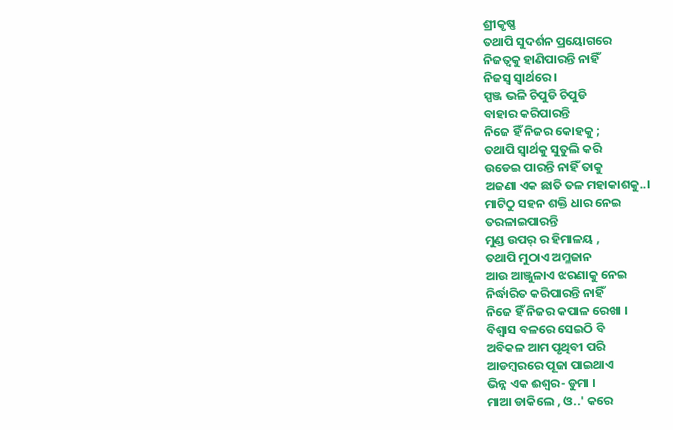ଶ୍ରୀକୃଷ୍ଣ
ତଥାପି ସୁଦର୍ଶନ ପ୍ରୟୋଗରେ
ନିଜତ୍ଵକୁ ହାଣିପାରନ୍ତି ନାହିଁ
ନିଜସ୍ଵ ସ୍ଵାର୍ଥରେ ।
ସ୍ପଞ୍ଜ ଭଳି ଚିପୁଡି ଚିପୁଡି
ବାହାର କରିପାରନ୍ତି
ନିଜେ ହିଁ ନିଜର କୋହକୁ ;
ତଥାପି ସ୍ଵାର୍ଥକୁ ସୁତୁଲି କରି
ଉଡେଇ ପାରନ୍ତି ନାହିଁ ତାକୁ
ଅଜଣା ଏକ ଛାତି ତଳ ମହାକାଶକୁ..।
ମାଟିଠୁ ସହନ ଶକ୍ତି ଧାର ନେଇ
ତରଳାଇପାରନ୍ତି
ମୁଣ୍ଡ ଉପର୍ ର ହିମାଳୟ ,
ତଥାପି ମୁଠାଏ ଅମ୍ଳଜାନ
ଆଉ ଆଞ୍ଜୁଳାଏ ଝରଣାକୁ ନେଇ
ନିର୍ଦ୍ଧାରିତ କରିପାରନ୍ତି ନାହିଁ
ନିଜେ ହିଁ ନିଜର କପାଳ ରେଖା ।
ବିଶ୍ଵାସ ବଳରେ ସେଇଠି ବି
ଅବିକଳ ଆମ ପୃଥିବୀ ପରି
ଆଡମ୍ବରରେ ପୂଜା ପାଇଥାଏ
ଭିନ୍ନ ଏକ ଈଶ୍ୱର- ଡୁମା ।
ମାଆ ଡାକିଲେ , ଓ..' କରେ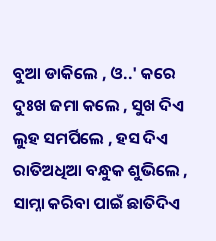ବୁଆ ଡାକିଲେ , ଓ..' କରେ
ଦୁଃଖ ଜମା କଲେ , ସୁଖ ଦିଏ
ଲୁହ ସମର୍ପିଲେ , ହସ ଦିଏ
ରାତିଅଧିଆ ବନ୍ଧୁକ ଶୁଭିଲେ ,
ସାମ୍ନା କରିବା ପାଇଁ ଛାତିଦିଏ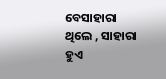ବେସାହାରା ଥିଲେ , ସାହାରା ହୁଏ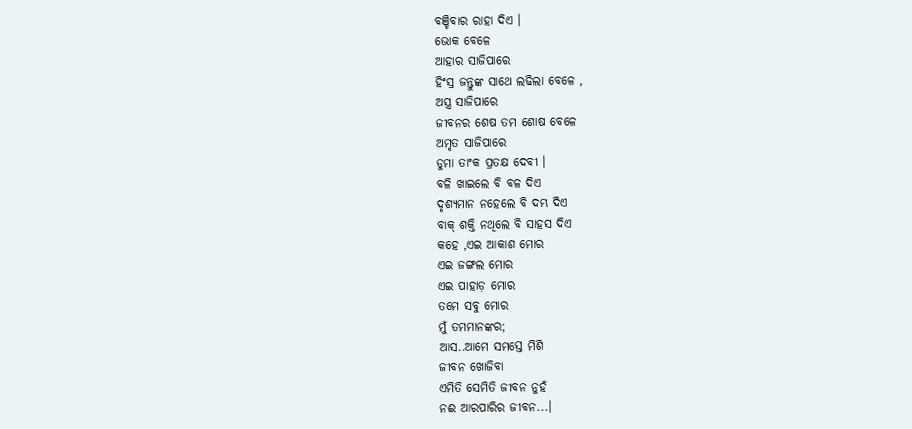ବଞ୍ଚିବାର ରାହା ଦିଏ ।
ଭୋକ ବେଳେ
ଆହାର ସାଜିପାରେ
ହିଂସ୍ର ଜନ୍ତୁଙ୍କ ସାଥେ ଲଢିଲା ବେଳେ ,
ଅସ୍ତ୍ର ସାଜିପାରେ
ଜୀବନର ଶେଷ ତମ ଶୋଷ ବେଳେ
ଅମୃତ ସାଜିପାରେ
ଡୁମା ତାଂକ ପ୍ରତକ୍ଷ ଦେବୀ ।
ବଳି ଖାଇଲେ ବି ବଳ ଦିଏ
ଦୃଶ୍ୟମାନ ନହେଲେ ବି ଦମ୍ଭ ଦିଏ
ବାକ୍ ଶକ୍ତି ନଥିଲେ ବି ସାହସ ଦିଏ
କହେ ,ଏଇ ଆକାଶ ମୋର
ଏଇ ଜଙ୍ଗଲ ମୋର
ଏଇ ପାହାଡ଼ ମୋର
ତମେ ସବୁ ମୋର
ମୁଁ ତମମାନଙ୍କର;
ଆସ..ଆମେ ସମସ୍ତେ ମିଶି
ଜୀବନ ଖୋଜିବା
ଏମିତି ସେମିତି ଜୀବନ ନୁହଁ
ନଈ ଆରପାରିର ଜୀବନ...।